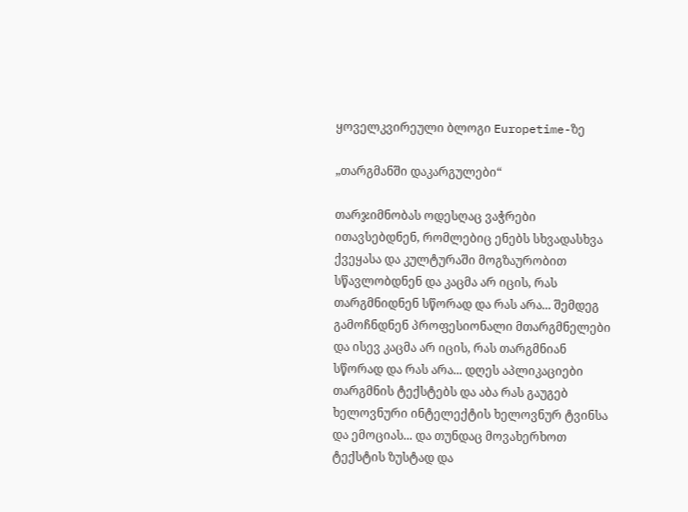ყოველკვირეული ბლოგი Europetime-ზე

„თარგმანში დაკარგულები“

თარჯიმნობას ოდესღაც ვაჭრები ითავსებდნენ, რომლებიც ენებს სხვადასხვა ქვეყასა და კულტურაში მოგზაურობით სწავლობდნენ და კაცმა არ იცის, რას თარგმნიდნენ სწორად და რას არა... შემდეგ გამოჩნდნენ პროფესიონალი მთარგმნელები და ისევ კაცმა არ იცის, რას თარგმნიან სწორად და რას არა... დღეს აპლიკაციები თარგმნის ტექსტებს და აბა რას გაუგებ ხელოვნური ინტელექტის ხელოვნურ ტვინსა და ემოციას... და თუნდაც მოვახერხოთ ტექსტის ზუსტად და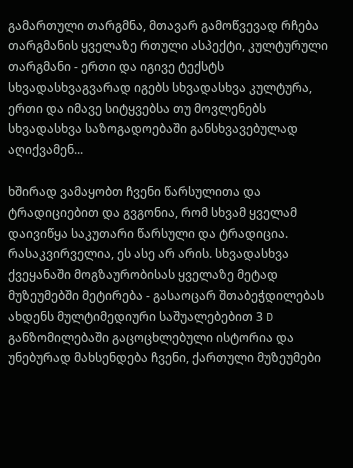გამართული თარგმნა, მთავარ გამოწვევად რჩება თარგმანის ყველაზე რთული ასპექტი, კულტურული თარგმანი - ერთი და იგივე ტექსტს სხვადასხვაგვარად იგებს სხვადასხვა კულტურა, ერთი და იმავე სიტყვებსა თუ მოვლენებს სხვადასხვა საზოგადოებაში განსხვავებულად აღიქვამენ...

ხშირად ვამაყობთ ჩვენი წარსულითა და ტრადიციებით და გვგონია, რომ სხვამ ყველამ დაივიწყა საკუთარი წარსული და ტრადიცია. რასაკვირველია, ეს ასე არ არის. სხვადასხვა ქვეყანაში მოგზაურობისას ყველაზე მეტად მუზეუმებში მეტირება - გასაოცარ შთაბეჭდილებას ახდენს მულტიმედიური საშუალებებით 3 D განზომილებაში გაცოცხლებული ისტორია და უნებურად მახსენდება ჩვენი, ქართული მუზეუმები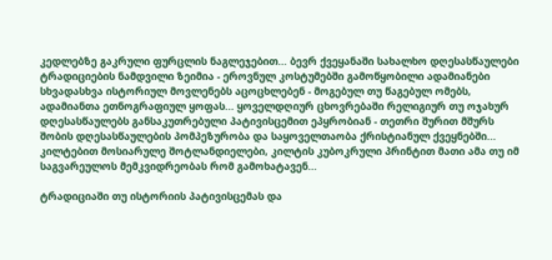კედლებზე გაკრული ფურცლის ნაგლეჯებით... ბევრ ქვეყანაში სახალხო დღესასწაულები ტრადიციების ნამდვილი ზეიმია - ეროვნულ კოსტუმებში გამოწყობილი ადამიანები სხვადასხვა ისტორიულ მოვლენებს აცოცხლებენ - მოგებულ თუ წაგებულ ომებს, ადამიანთა ეთნოგრაფიულ ყოფას... ყოველდღიურ ცხოვრებაში რელიგიურ თუ ოჯახურ დღესასწაულებს განსაკუთრებული პატივისცემით ეპყრობიან - თეთრი შურით მშურს შობის დღესასწაულების პომპეზურობა და საყოველთაობა ქრისტიანულ ქვეყნებში... კილტებით მოსიარულე შოტლანდიელები, კილტის კუბოკრული პრინტით მათი ამა თუ იმ საგვარეულოს მემკვიდრეობას რომ გამოხატავენ...

ტრადიციაში თუ ისტორიის პატივისცემას და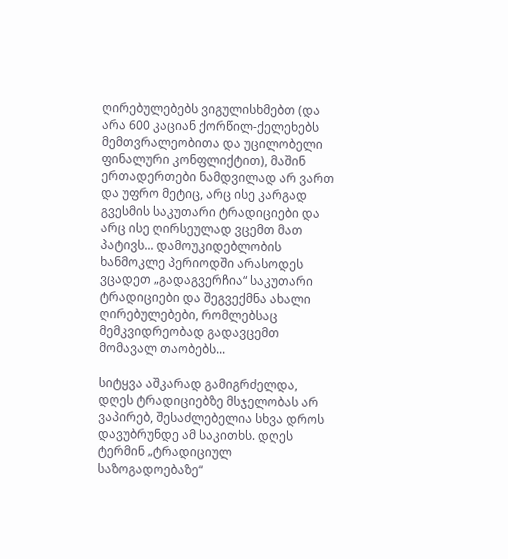ღირებულებებს ვიგულისხმებთ (და არა 600 კაციან ქორწილ-ქელეხებს მემთვრალეობითა და უცილობელი ფინალური კონფლიქტით), მაშინ ერთადერთები ნამდვილად არ ვართ და უფრო მეტიც, არც ისე კარგად გვესმის საკუთარი ტრადიციები და არც ისე ღირსეულად ვცემთ მათ პატივს... დამოუკიდებლობის ხანმოკლე პერიოდში არასოდეს ვცადეთ „გადაგვერჩია“ საკუთარი ტრადიციები და შეგვექმნა ახალი ღირებულებები, რომლებსაც მემკვიდრეობად გადავცემთ მომავალ თაობებს...

სიტყვა აშკარად გამიგრძელდა, დღეს ტრადიციებზე მსჯელობას არ ვაპირებ, შესაძლებელია სხვა დროს დავუბრუნდე ამ საკითხს. დღეს ტერმინ „ტრადიციულ საზოგადოებაზე“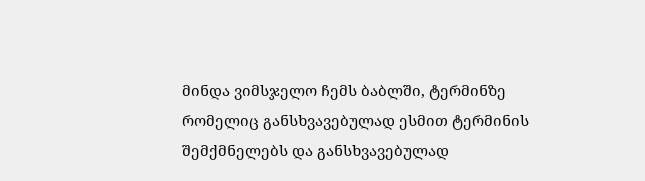მინდა ვიმსჯელო ჩემს ბაბლში, ტერმინზე რომელიც განსხვავებულად ესმით ტერმინის შემქმნელებს და განსხვავებულად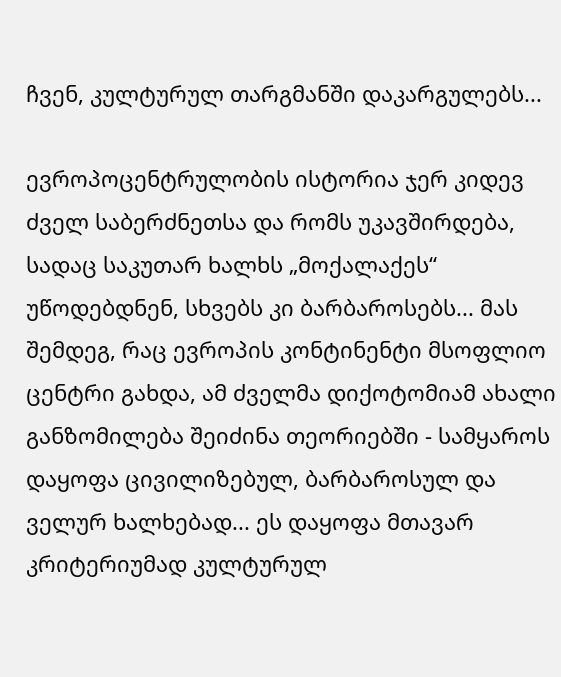ჩვენ, კულტურულ თარგმანში დაკარგულებს...

ევროპოცენტრულობის ისტორია ჯერ კიდევ ძველ საბერძნეთსა და რომს უკავშირდება, სადაც საკუთარ ხალხს „მოქალაქეს“ უწოდებდნენ, სხვებს კი ბარბაროსებს... მას შემდეგ, რაც ევროპის კონტინენტი მსოფლიო ცენტრი გახდა, ამ ძველმა დიქოტომიამ ახალი განზომილება შეიძინა თეორიებში - სამყაროს დაყოფა ცივილიზებულ, ბარბაროსულ და ველურ ხალხებად... ეს დაყოფა მთავარ კრიტერიუმად კულტურულ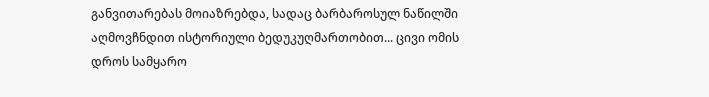განვითარებას მოიაზრებდა, სადაც ბარბაროსულ ნაწილში აღმოვჩნდით ისტორიული ბედუკუღმართობით... ცივი ომის დროს სამყარო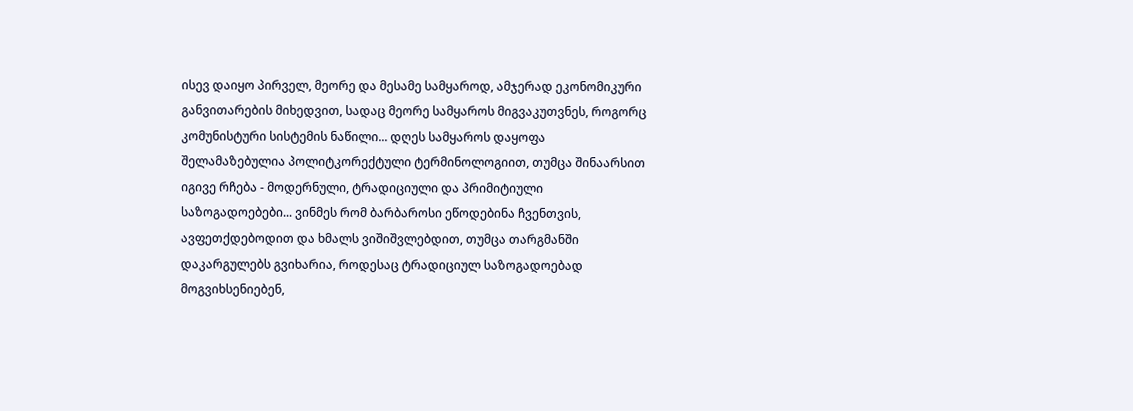ისევ დაიყო პირველ, მეორე და მესამე სამყაროდ, ამჯერად ეკონომიკური განვითარების მიხედვით, სადაც მეორე სამყაროს მიგვაკუთვნეს, როგორც კომუნისტური სისტემის ნაწილი... დღეს სამყაროს დაყოფა შელამაზებულია პოლიტკორექტული ტერმინოლოგიით, თუმცა შინაარსით იგივე რჩება - მოდერნული, ტრადიციული და პრიმიტიული საზოგადოებები... ვინმეს რომ ბარბაროსი ეწოდებინა ჩვენთვის, ავფეთქდებოდით და ხმალს ვიშიშვლებდით, თუმცა თარგმანში დაკარგულებს გვიხარია, როდესაც ტრადიციულ საზოგადოებად მოგვიხსენიებენ,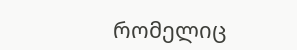რომელიც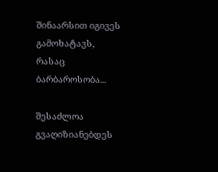შინაარსით იგივეს გამოხატავს, რასაც ბარბაროსობა...

შესაძლოა გვაღიზიანებდეს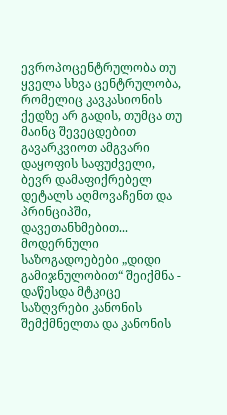ევროპოცენტრულობა თუ ყველა სხვა ცენტრულობა, რომელიც კავკასიონის ქედზე არ გადის, თუმცა თუ მაინც შევეცდებით გავარკვიოთ ამგვარი დაყოფის საფუძველი, ბევრ დამაფიქრებელ დეტალს აღმოვაჩენთ და პრინციპში, დავეთანხმებით... მოდერნული საზოგადოებები „დიდი გამიჯნულობით“ შეიქმნა - დაწესდა მტკიცე საზღვრები კანონის შემქმნელთა და კანონის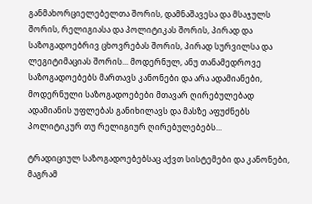განმახორციელებელთა შორის, დამნაშავესა და მსაჯულს შორის, რელიგიასა და პოლიტიკას შორის, პირად და საზოგადოებრივ ცხოვრებას შორის, პირად სურვილსა და ლეგიტიმაციას შორის... მოდერნულ, ანუ თანამედროვე საზოგადოებებს მართავს კანონები და არა ადამიანები, მოდერნული საზოგადოებები მთავარ ღირებულებად ადამიანის უფლებას განიხილავს და მასზე აფუძნებს პოლიტიკურ თუ რელიგიურ ღირებულებებს...

ტრადიციულ საზოგადოებებსაც აქვთ სისტემები და კანონები, მაგრამ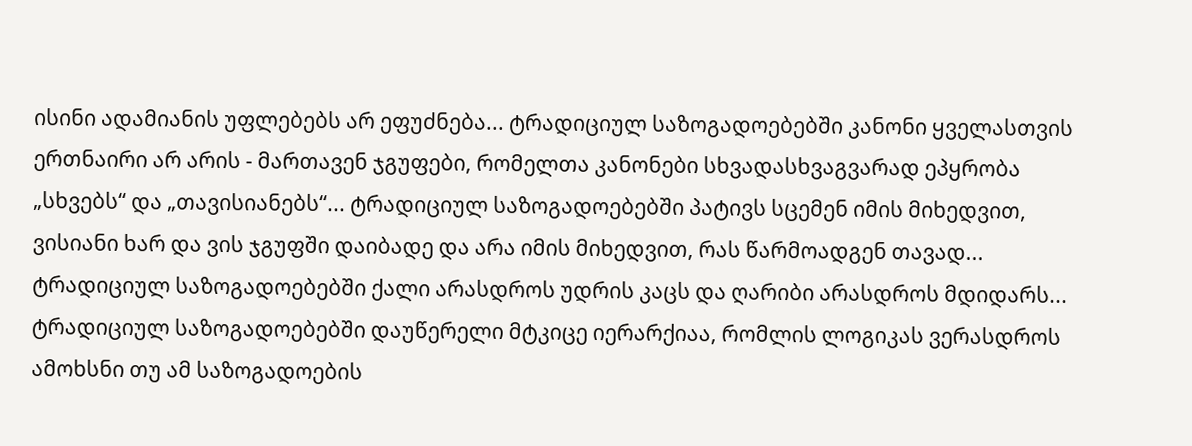ისინი ადამიანის უფლებებს არ ეფუძნება... ტრადიციულ საზოგადოებებში კანონი ყველასთვის ერთნაირი არ არის - მართავენ ჯგუფები, რომელთა კანონები სხვადასხვაგვარად ეპყრობა „სხვებს“ და „თავისიანებს“... ტრადიციულ საზოგადოებებში პატივს სცემენ იმის მიხედვით, ვისიანი ხარ და ვის ჯგუფში დაიბადე და არა იმის მიხედვით, რას წარმოადგენ თავად... ტრადიციულ საზოგადოებებში ქალი არასდროს უდრის კაცს და ღარიბი არასდროს მდიდარს... ტრადიციულ საზოგადოებებში დაუწერელი მტკიცე იერარქიაა, რომლის ლოგიკას ვერასდროს ამოხსნი თუ ამ საზოგადოების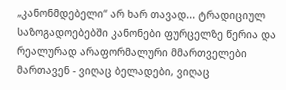„კანონმდებელი“ არ ხარ თავად... ტრადიციულ საზოგადოებებში კანონები ფურცელზე წერია და რეალურად არაფორმალური მმართველები მართავენ - ვიღაც ბელადები, ვიღაც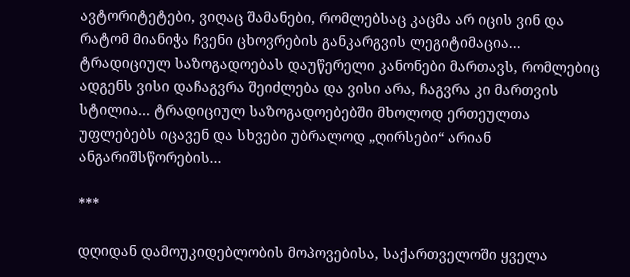ავტორიტეტები, ვიღაც შამანები, რომლებსაც კაცმა არ იცის ვინ და რატომ მიანიჭა ჩვენი ცხოვრების განკარგვის ლეგიტიმაცია... ტრადიციულ საზოგადოებას დაუწერელი კანონები მართავს, რომლებიც ადგენს ვისი დაჩაგვრა შეიძლება და ვისი არა, ჩაგვრა კი მართვის სტილია... ტრადიციულ საზოგადოებებში მხოლოდ ერთეულთა უფლებებს იცავენ და სხვები უბრალოდ „ღირსები“ არიან ანგარიშსწორების...

***

დღიდან დამოუკიდებლობის მოპოვებისა, საქართველოში ყველა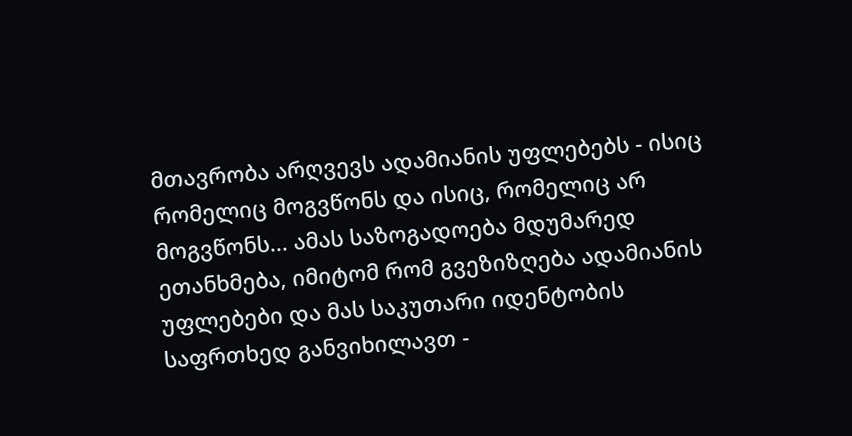მთავრობა არღვევს ადამიანის უფლებებს - ისიც რომელიც მოგვწონს და ისიც, რომელიც არ მოგვწონს... ამას საზოგადოება მდუმარედ ეთანხმება, იმიტომ რომ გვეზიზღება ადამიანის უფლებები და მას საკუთარი იდენტობის საფრთხედ განვიხილავთ -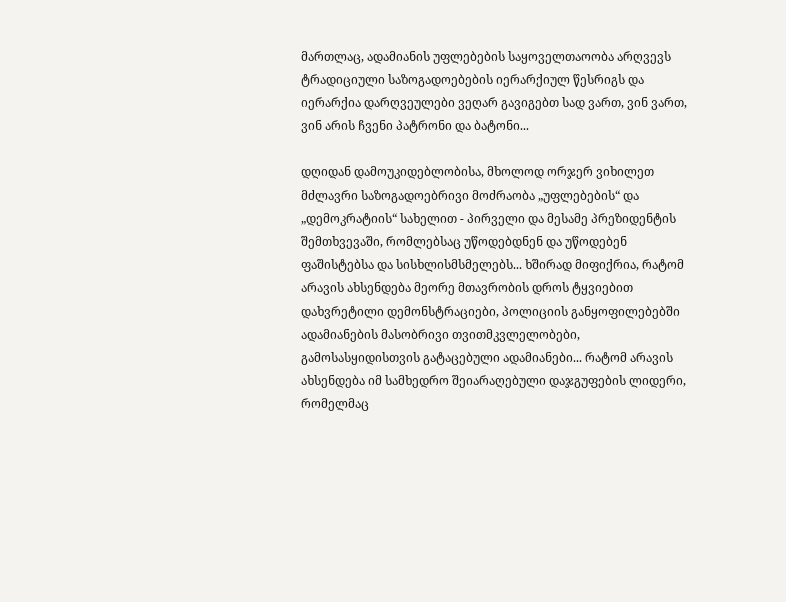მართლაც, ადამიანის უფლებების საყოველთაოობა არღვევს ტრადიციული საზოგადოებების იერარქიულ წესრიგს და იერარქია დარღვეულები ვეღარ გავიგებთ სად ვართ, ვინ ვართ, ვინ არის ჩვენი პატრონი და ბატონი...

დღიდან დამოუკიდებლობისა, მხოლოდ ორჯერ ვიხილეთ მძლავრი საზოგადოებრივი მოძრაობა „უფლებების“ და „დემოკრატიის“ სახელით - პირველი და მესამე პრეზიდენტის შემთხვევაში, რომლებსაც უწოდებდნენ და უწოდებენ ფაშისტებსა და სისხლისმსმელებს... ხშირად მიფიქრია, რატომ არავის ახსენდება მეორე მთავრობის დროს ტყვიებით დახვრეტილი დემონსტრაციები, პოლიციის განყოფილებებში ადამიანების მასობრივი თვითმკვლელობები, გამოსასყიდისთვის გატაცებული ადამიანები... რატომ არავის ახსენდება იმ სამხედრო შეიარაღებული დაჯგუფების ლიდერი, რომელმაც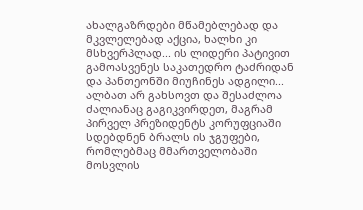ახალგაზრდები მწამებლებად და მკვლელებად აქცია, ხალხი კი მსხვერპლად... ის ლიდერი პატივით გამოასვენეს საკათედრო ტაძრიდან და პანთეონში მიუჩინეს ადგილი... ალბათ არ გახსოვთ და შესაძლოა ძალიანაც გაგიკვირდეთ, მაგრამ პირველ პრეზიდენტს კორუფციაში სდებდნენ ბრალს ის ჯგუფები, რომლებმაც მმართველობაში მოსვლის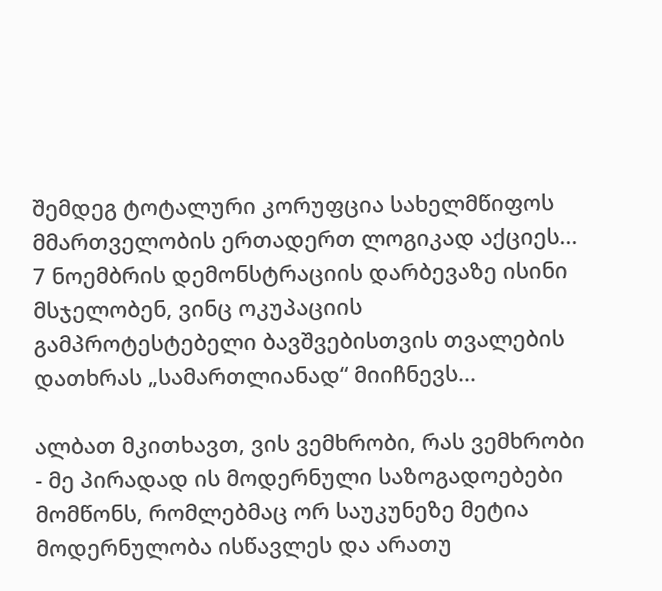შემდეგ ტოტალური კორუფცია სახელმწიფოს მმართველობის ერთადერთ ლოგიკად აქციეს... 7 ნოემბრის დემონსტრაციის დარბევაზე ისინი მსჯელობენ, ვინც ოკუპაციის გამპროტესტებელი ბავშვებისთვის თვალების დათხრას „სამართლიანად“ მიიჩნევს...

ალბათ მკითხავთ, ვის ვემხრობი, რას ვემხრობი - მე პირადად ის მოდერნული საზოგადოებები მომწონს, რომლებმაც ორ საუკუნეზე მეტია მოდერნულობა ისწავლეს და არათუ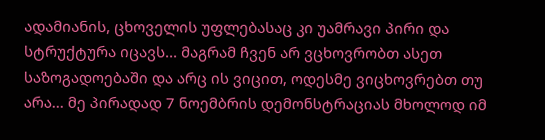ადამიანის, ცხოველის უფლებასაც კი უამრავი პირი და სტრუქტურა იცავს... მაგრამ ჩვენ არ ვცხოვრობთ ასეთ საზოგადოებაში და არც ის ვიცით, ოდესმე ვიცხოვრებთ თუ არა... მე პირადად 7 ნოემბრის დემონსტრაციას მხოლოდ იმ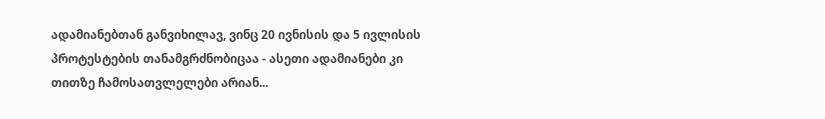ადამიანებთან განვიხილავ, ვინც 20 ივნისის და 5 ივლისის პროტესტების თანამგრძნობიცაა - ასეთი ადამიანები კი თითზე ჩამოსათვლელები არიან...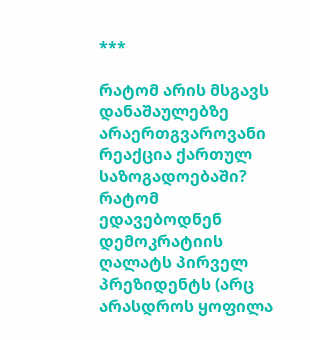***

რატომ არის მსგავს დანაშაულებზე არაერთგვაროვანი რეაქცია ქართულ საზოგადოებაში? რატომ ედავებოდნენ დემოკრატიის ღალატს პირველ პრეზიდენტს (არც არასდროს ყოფილა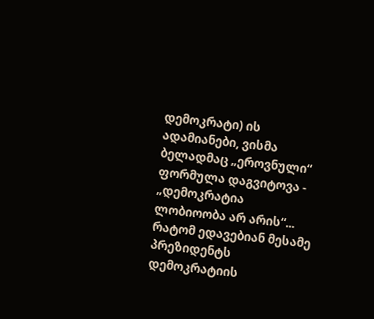დემოკრატი) ის ადამიანები, ვისმა ბელადმაც „ეროვნული“ ფორმულა დაგვიტოვა - „დემოკრატია ლობიოობა არ არის“... რატომ ედავებიან მესამე პრეზიდენტს დემოკრატიის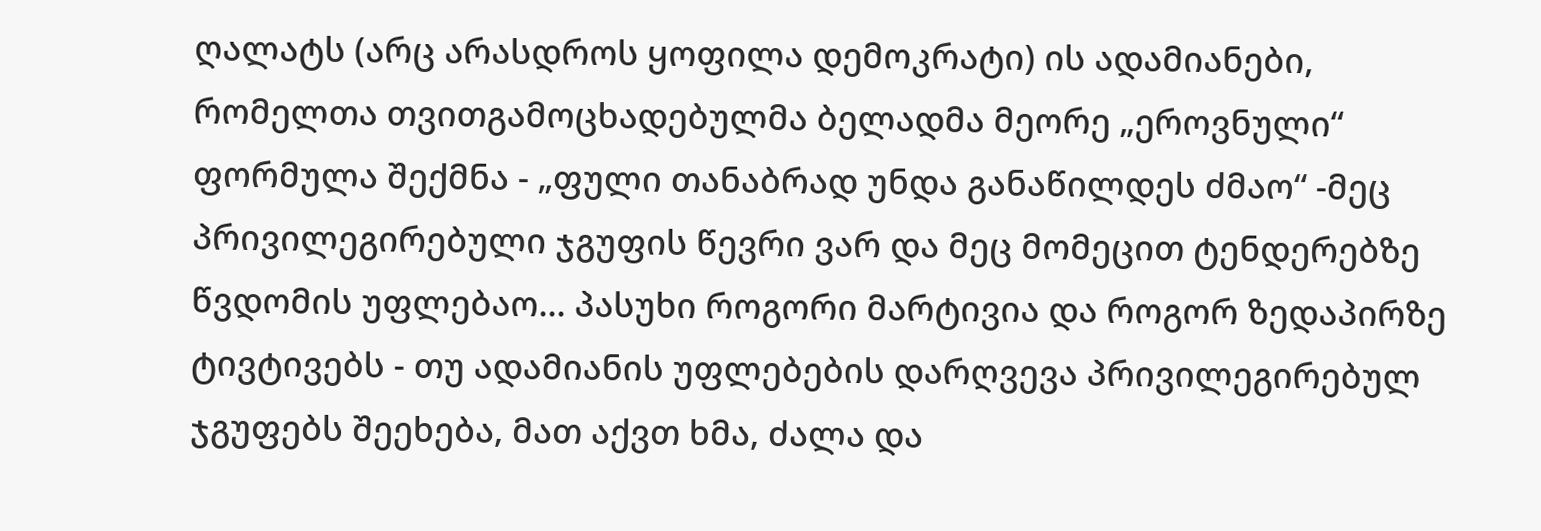ღალატს (არც არასდროს ყოფილა დემოკრატი) ის ადამიანები, რომელთა თვითგამოცხადებულმა ბელადმა მეორე „ეროვნული“ ფორმულა შექმნა - „ფული თანაბრად უნდა განაწილდეს ძმაო“ -მეც პრივილეგირებული ჯგუფის წევრი ვარ და მეც მომეცით ტენდერებზე წვდომის უფლებაო... პასუხი როგორი მარტივია და როგორ ზედაპირზე ტივტივებს - თუ ადამიანის უფლებების დარღვევა პრივილეგირებულ ჯგუფებს შეეხება, მათ აქვთ ხმა, ძალა და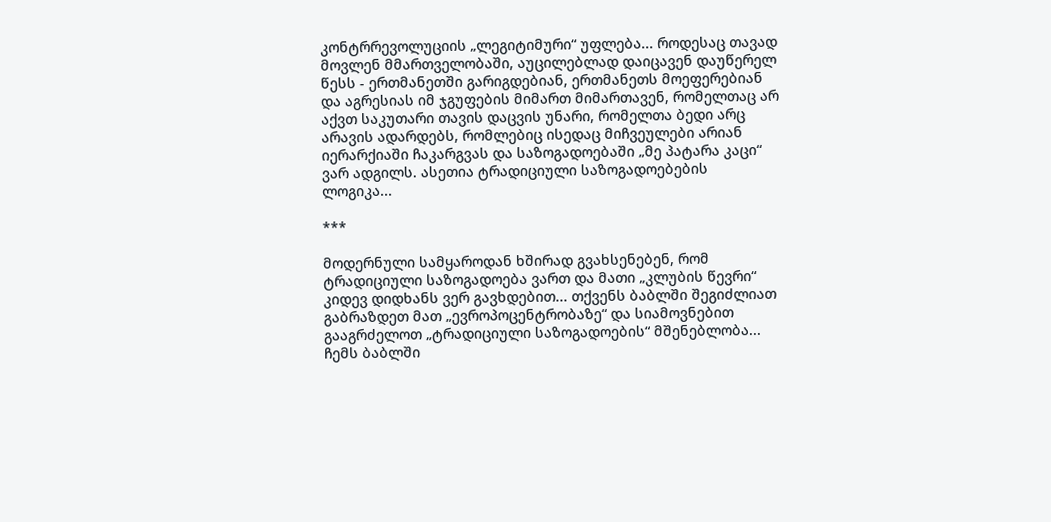კონტრრევოლუციის „ლეგიტიმური“ უფლება... როდესაც თავად მოვლენ მმართველობაში, აუცილებლად დაიცავენ დაუწერელ წესს - ერთმანეთში გარიგდებიან, ერთმანეთს მოეფერებიან და აგრესიას იმ ჯგუფების მიმართ მიმართავენ, რომელთაც არ აქვთ საკუთარი თავის დაცვის უნარი, რომელთა ბედი არც არავის ადარდებს, რომლებიც ისედაც მიჩვეულები არიან იერარქიაში ჩაკარგვას და საზოგადოებაში „მე პატარა კაცი“ ვარ ადგილს. ასეთია ტრადიციული საზოგადოებების ლოგიკა...

***

მოდერნული სამყაროდან ხშირად გვახსენებენ, რომ ტრადიციული საზოგადოება ვართ და მათი „კლუბის წევრი“ კიდევ დიდხანს ვერ გავხდებით... თქვენს ბაბლში შეგიძლიათ გაბრაზდეთ მათ „ევროპოცენტრობაზე“ და სიამოვნებით გააგრძელოთ „ტრადიციული საზოგადოების“ მშენებლობა... ჩემს ბაბლში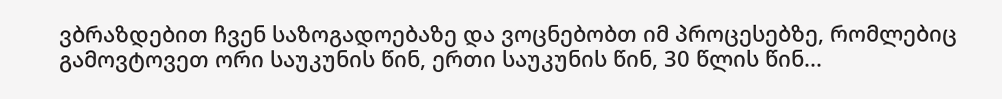ვბრაზდებით ჩვენ საზოგადოებაზე და ვოცნებობთ იმ პროცესებზე, რომლებიც გამოვტოვეთ ორი საუკუნის წინ, ერთი საუკუნის წინ, 30 წლის წინ...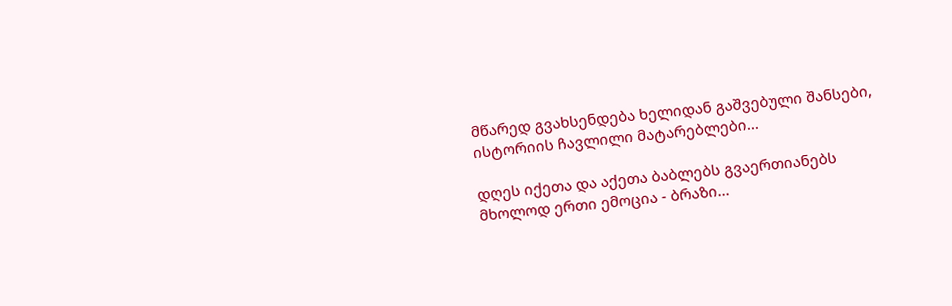მწარედ გვახსენდება ხელიდან გაშვებული შანსები, ისტორიის ჩავლილი მატარებლები...

დღეს იქეთა და აქეთა ბაბლებს გვაერთიანებს მხოლოდ ერთი ემოცია - ბრაზი...